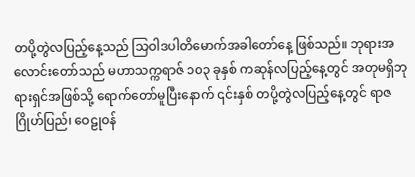တပို့တွဲလပြည့်နေ့သည် သြဝါဒပါတိမောက်အခါတော်နေ့ ဖြစ်သည်။ ဘုရားအလောင်းတော်သည် မဟာသက္ကရာဇ် ၁၀၃ ခုနှစ် ကဆုန်လပြည့်နေ့တွင် အတုမရှိဘုရားရှင်အဖြစ်သို့ ရောက်တော်မူပြီးနောက် ၎င်းနှစ် တပို့တွဲလပြည့်နေ့တွင် ရာဇဂြိုဟ်ပြည်၊ ဝေဠုဝန်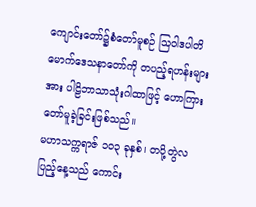ကျောင်းတော်၌စံတော်မူစဉ် သြဝါဒပါတိမောက်ဒေသနာတော်ကို တပည့်ရဟန်းများအား ပါဠိဘာသာသုံးဂါထာဖြင့် ဟောကြားတော်မူခဲ့ခြင်းဖြစ်သည်။
မဟာသက္ကရာဇ် ၁၀၃ ခုနှစ်၊ တပို့တွဲလပြည့်နေ့သည် ကောင်း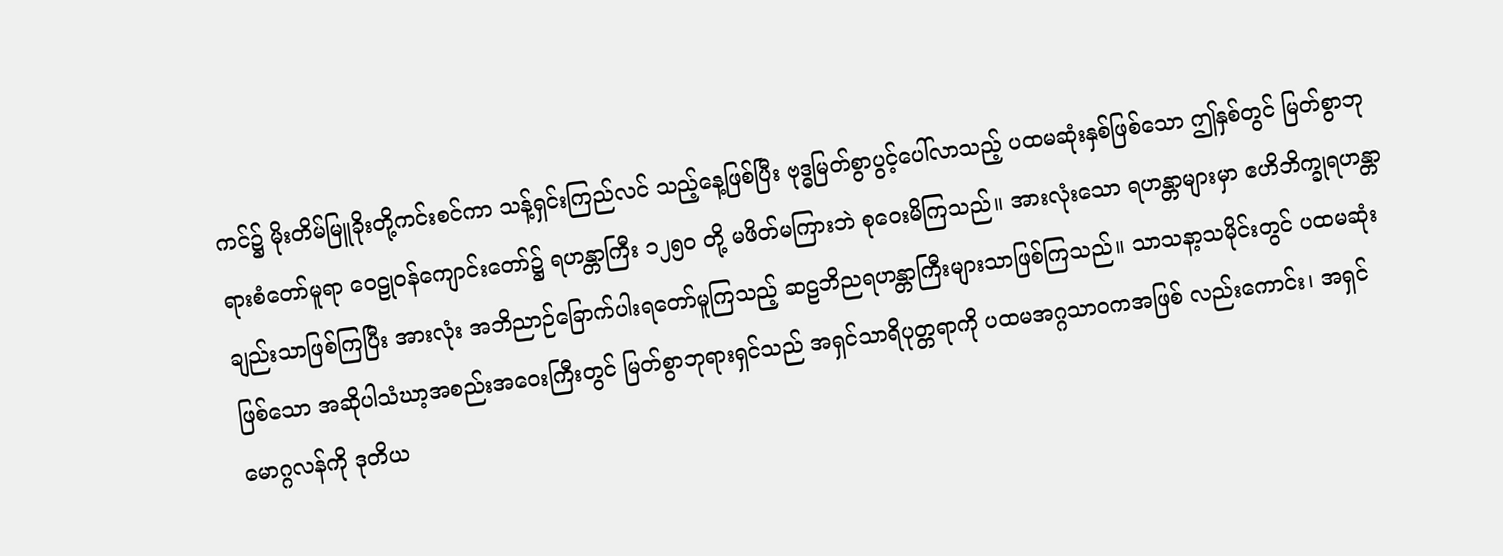ကင်၌ မိုးတိမ်မြူခိုးတို့ကင်းစင်ကာ သန့်ရှင်းကြည်လင် သည့်နေ့ဖြစ်ပြီး ဗုဒ္ဓမြတ်စွာပွင့်ပေါ်လာသည့် ပထမဆုံးနှစ်ဖြစ်သော ဤနှစ်တွင် မြတ်စွာဘုရားစံတော်မူရာ ဝေဠုဝန်ကျောင်းတော်၌ ရဟန္တာကြီး ၁၂၅၀ တို့ မဖိတ်မကြားဘဲ စုဝေးမိကြသည်။ အားလုံးသော ရဟန္တာများမှာ ဧဟိဘိက္ခုရဟန္တာချည်းသာဖြစ်ကြပြီး အားလုံး အဘိညာဉ်ခြောက်ပါးရတော်မူကြသည့် ဆဠဘိညရဟန္တာကြီးများသာဖြစ်ကြသည်။ သာသနာ့သမိုင်းတွင် ပထမဆုံး ဖြစ်သော အဆိုပါသံဃာ့အစည်းအဝေးကြီးတွင် မြတ်စွာဘုရားရှင်သည် အရှင်သာရိပုတ္တရာကို ပထမအဂ္ဂသာဝကအဖြစ် လည်းကောင်း၊ အရှင်မောဂ္ဂလန်ကို ဒုတိယ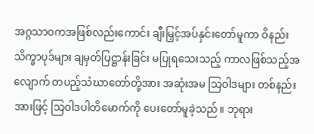အဂ္ဂသာဝကအဖြစ်လည်းကောင်း ချီးမြှင့်အပ်နှင်းတော်မူကာ ဝိနည်းသိက္ခာပုဒ်များ ချမှတ်ပြဋ္ဌာန်းခြင်း မပြုရသေးသည့် ကာလဖြစ်သည့်အလျောက် တပည့်သံဃာတော်တို့အား အဆုံးအမ သြဝါဒများ တစ်နည်းအားဖြင့် သြဝါဒပါတိမောက်ကို ပေးတော်မူခဲ့သည်။ ဘုရား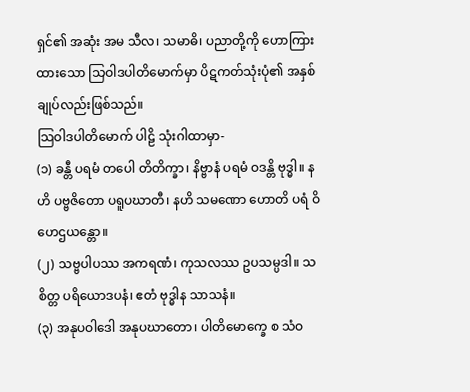ရှင်၏ အဆုံး အမ သီလ၊ သမာဓိ၊ ပညာတို့ကို ဟောကြားထားသော သြဝါဒပါတိမောက်မှာ ပိဋကတ်သုံးပုံ၏ အနှစ်ချုပ်လည်းဖြစ်သည်။
သြဝါဒပါတိမောက် ပါဠိ သုံးဂါထာမှာ-
(၁) ခန္တီ ပရမံ တပေါ တိတိက္ခာ၊ နိဗ္ဗာနံ ပရမံ ဝဒန္တိ ဗုဒ္ဓါ။ နဟိ ပဗ္ဗဇိတော ပရူပဃာတီ၊ နဟိ သမဏော ဟောတိ ပရံ ဝိဟေဌယန္တော။
(၂) သဗ္ဗပါပဿ အကရဏံ၊ ကုသလဿ ဥပသမ္ပဒါ။ သစိတ္တ ပရိယောဒပနံ၊ ဧတံ ဗုဒ္ဓါန သာသနံ။
(၃) အနုပဝါဒေါ အနုပဃာတော၊ ပါတိမောက္ခေ စ သံဝ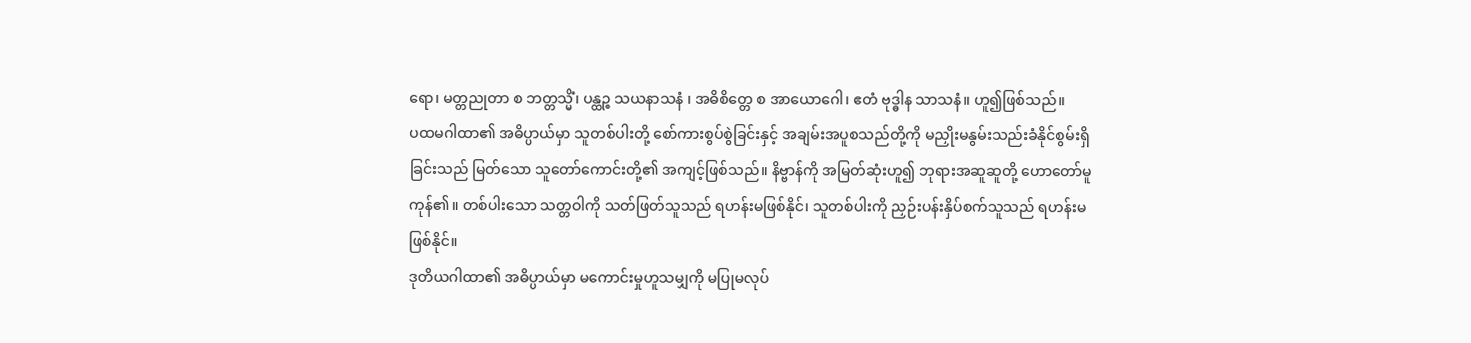ရော၊ မတ္တညုတာ စ ဘတ္တသ္မိံ၊ ပန္ထဉ္စ သယနာသနံ ၊ အဓိစိတ္တေ စ အာယောဂေါ၊ ဧတံ ဗုဒ္ဓါန သာသနံ။ ဟူ၍ဖြစ်သည်။
ပထမဂါထာ၏ အဓိပ္ပာယ်မှာ သူတစ်ပါးတို့ စော်ကားစွပ်စွဲခြင်းနှင့် အချမ်းအပူစသည်တို့ကို မညှိုးမနွမ်းသည်းခံနိုင်စွမ်းရှိခြင်းသည် မြတ်သော သူတော်ကောင်းတို့၏ အကျင့်ဖြစ်သည်။ နိဗ္ဗာန်ကို အမြတ်ဆုံးဟူ၍ ဘုရားအဆူဆူတို့ ဟောတော်မူကုန်၏။ တစ်ပါးသော သတ္တဝါကို သတ်ဖြတ်သူသည် ရဟန်းမဖြစ်နိုင်၊ သူတစ်ပါးကို ညှဉ်းပန်းနှိပ်စက်သူသည် ရဟန်းမဖြစ်နိုင်။
ဒုတိယဂါထာ၏ အဓိပ္ပာယ်မှာ မကောင်းမှုဟူသမျှကို မပြုမလုပ်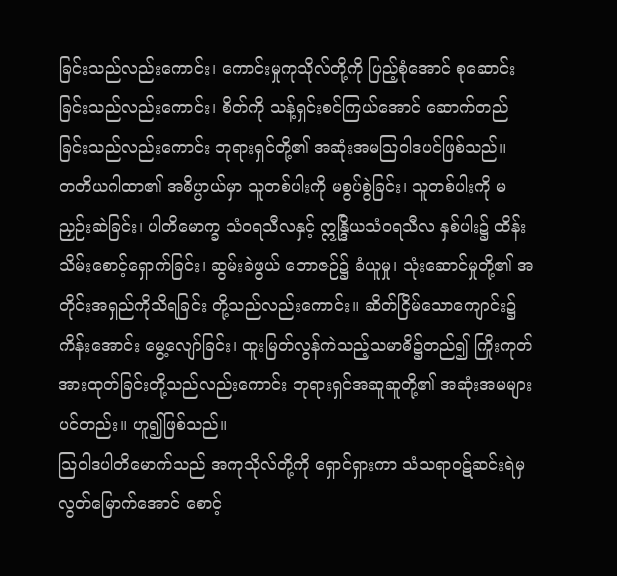ခြင်းသည်လည်းကောင်း၊ ကောင်းမှုကုသိုလ်တို့ကို ပြည့်စုံအောင် စုဆောင်းခြင်းသည်လည်းကောင်း၊ စိတ်ကို သန့်ရှင်းစင်ကြယ်အောင် ဆောက်တည်ခြင်းသည်လည်းကောင်း ဘုရားရှင်တို့၏ အဆုံးအမသြဝါဒပင်ဖြစ်သည်။
တတိယဂါထာ၏ အဓိပ္ပာယ်မှာ သူတစ်ပါးကို မစွပ်စွဲခြင်း၊ သူတစ်ပါးကို မညှဉ်းဆဲခြင်း၊ ပါတိမောက္ခ သံဝရသီလနှင့် ဣန္ဒြိယသံဝရသီလ နှစ်ပါး၌ ထိန်းသိမ်းစောင့်ရှောက်ခြင်း၊ ဆွမ်းခဲဖွယ် ဘောဇဉ်၌ ခံယူမှု၊ သုံးဆောင်မှုတို့၏ အတိုင်းအရှည်ကိုသိရခြင်း တို့သည်လည်းကောင်း။ ဆိတ်ငြိမ်သောကျောင်း၌ ကိန်းအောင်း မွေ့လျော်ခြင်း၊ ထူးမြတ်လွန်ကဲသည့်သမာဓိ၌တည်၍ ကြိုးကုတ် အားထုတ်ခြင်းတို့သည်လည်းကောင်း ဘုရားရှင်အဆူဆူတို့၏ အဆုံးအမများပင်တည်း။ ဟူ၍ဖြစ်သည်။
သြဝါဒပါတိမောက်သည် အကုသိုလ်တို့ကို ရှောင်ရှားကာ သံသရာဝဋ်ဆင်းရဲမှ လွတ်မြောက်အောင် စောင့်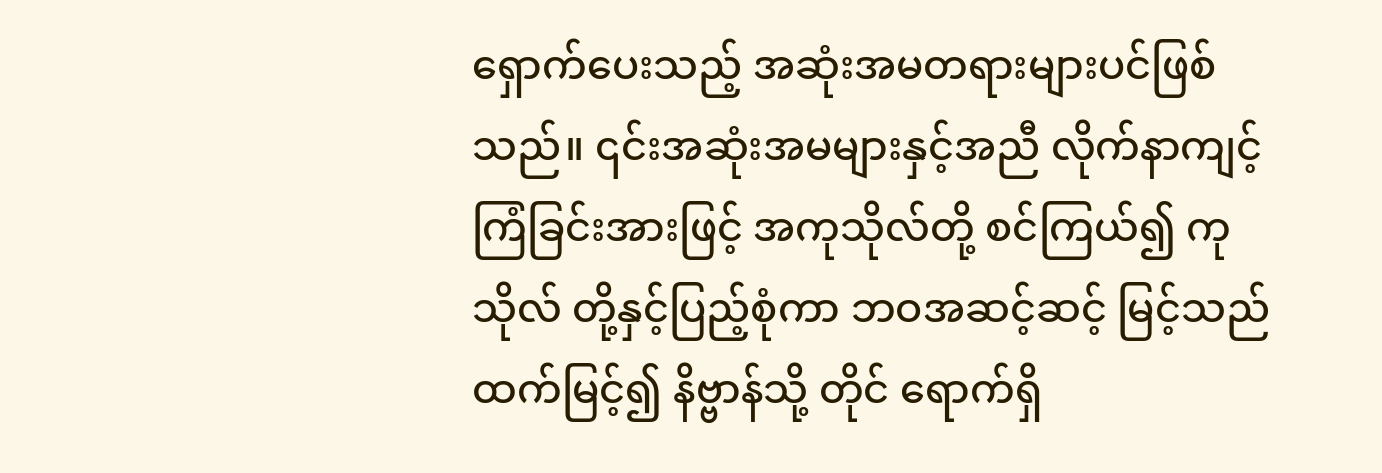ရှောက်ပေးသည့် အဆုံးအမတရားများပင်ဖြစ်သည်။ ၎င်းအဆုံးအမများနှင့်အညီ လိုက်နာကျင့်ကြံခြင်းအားဖြင့် အကုသိုလ်တို့ စင်ကြယ်၍ ကုသိုလ် တို့နှင့်ပြည့်စုံကာ ဘဝအဆင့်ဆင့် မြင့်သည်ထက်မြင့်၍ နိဗ္ဗာန်သို့ တိုင် ရောက်ရှိ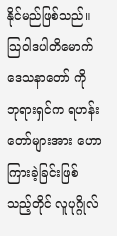နိုင်မည်ဖြစ်သည်။ သြဝါဒပါတိမောက် ဒေသနာတော် ကို ဘုရားရှင်က ရဟန်းတော်များအား ဟောကြားခဲ့ခြင်းဖြစ်သည့်တိုင် လူပုဂ္ဂိုလ်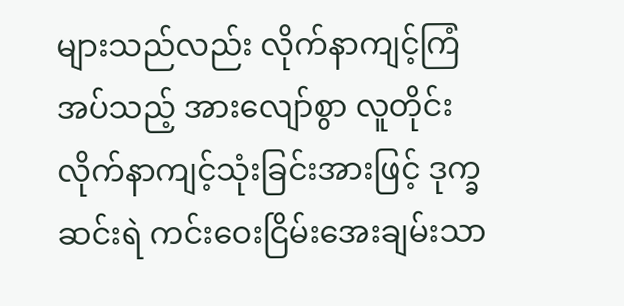များသည်လည်း လိုက်နာကျင့်ကြံအပ်သည့် အားလျော်စွာ လူတိုင်းလိုက်နာကျင့်သုံးခြင်းအားဖြင့် ဒုက္ခဆင်းရဲ ကင်းဝေးငြိမ်းအေးချမ်းသာ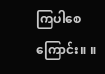ကြပါစေကြောင်း။ ။